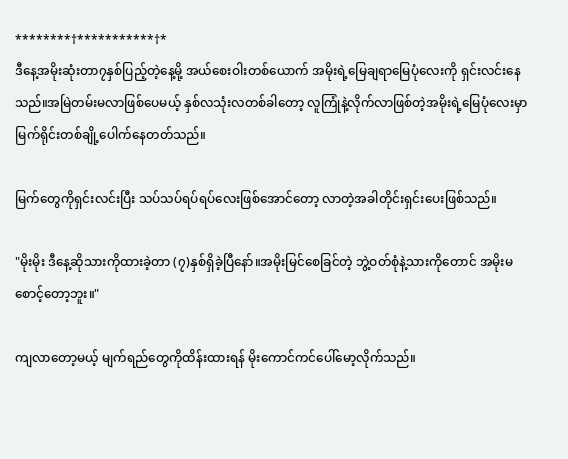********†***********†*
ဒီနေ့အမိုးဆုံးတာ၇နှစ်ပြည့်တဲ့နေ့မို့ အယ်စေးဝါးတစ်ယောက် အမိုးရဲ့မြေချရာမြေပုံလေးကို ရှင်းလင်းနေသည်။အမြဲတမ်းမလာဖြစ်ပေမယ့် နှစ်လသုံးလတစ်ခါတော့ လူကြုံနဲ့လိုက်လာဖြစ်တဲ့အမိုးရဲ့မြေပုံလေးမှာ မြက်ရိုင်းတစ်ချို့ပေါက်နေတတ်သည်။

မြက်တွေကိုရှင်းလင်းပြီး သပ်သပ်ရပ်ရပ်လေးဖြစ်အောင်တော့ လာတဲ့အခါတိုင်းရှင်းပေးဖြစ်သည်။

"မိုးမိုး ဒီနေ့ဆိုသားကိုထားခဲ့တာ (၇)နှစ်ရှိခဲ့ပြီနော်။အမိုးမြင်စေခြင်တဲ့ ဘွဲ့ဝတ်စုံနဲ့သားကိုတောင် အမိုးမစောင့်တော့ဘူး။"

ကျလာတော့မယ့် မျက်ရည်တွေကိုထိန်းထားရန် မိုးကောင်ကင်ပေါ်မော့လိုက်သည်။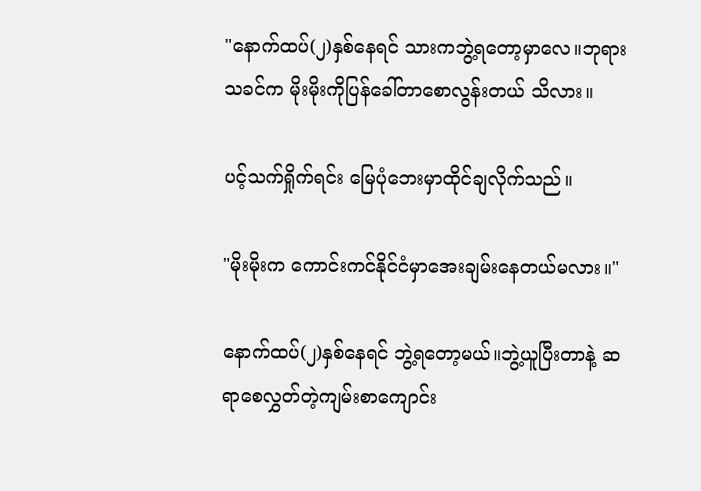"နောက်ထပ်(၂)နှစ်နေရင် သားကဘွဲ့ရတော့မှာလေ။ဘုရားသခင်က မိုးမိုးကိုပြန်ခေါ်တာစောလွန်းတယ် သိလား။

ပင့်သက်ရှိုက်ရင်း မြေပုံဘေးမှာထိုင်ချလိုက်သည်။

"မိုးမိုးက ကောင်းကင်နိုင်ငံမှာအေးချမ်းနေတယ်မလား။"

နောက်ထပ်(၂)နှစ်နေရင် ဘွဲ့ရတော့မယ်။ဘွဲ့ယူပြီးတာနဲ့ ဆရာစေလွှတ်တဲ့ကျမ်းစာကျောင်း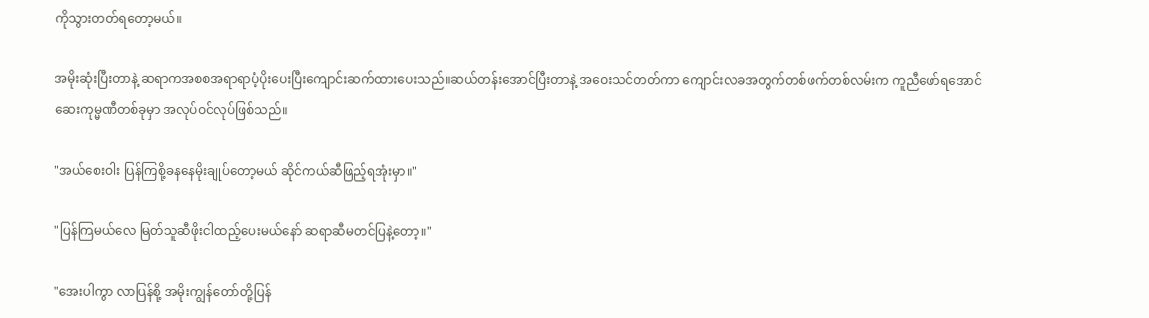ကိုသွားတတ်ရတော့မယ်။

အမိုးဆုံးပြီးတာနဲ့ ဆရာကအစစအရာရာပံ့ပိုးပေးပြီးကျောင်းဆက်ထားပေးသည်။ဆယ်တန်းအောင်ပြီးတာနဲ့ အဝေးသင်တတ်ကာ ကျောင်းလခအတွက်တစ်ဖက်တစ်လမ်းက ကူညီဖော်ရအောင်ဆေးကုမ္မဏီတစ်ခုမှာ အလုပ်ဝင်လုပ်ဖြစ်သည်။

"အယ်စေးဝါး ပြန်ကြစို့ခနနေမိုးချုပ်တော့မယ် ဆိုင်ကယ်ဆီဖြည့်ရအုံးမှာ။"

"ပြန်ကြမယ်လေ မြတ်သူဆီဖိုးငါထည့်ပေးမယ်နော် ဆရာဆီမတင်ပြနဲ့တော့။"

"အေးပါကွာ လာပြန်စို့ အမိုးကျွန်တော်တို့ပြန်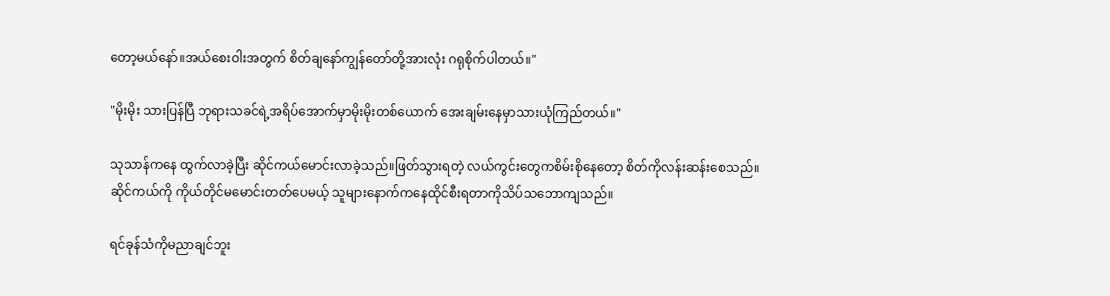တော့မယ်နော်။အယ်စေးဝါးအတွက် စိတ်ချနော်ကျွန်တော်တို့အားလုံး ဂရုစိုက်ပါတယ်။"

"မိုးမိုး သားပြန်ပြီ ဘုရားသခင်ရဲ့အရိပ်အောက်မှာမိုးမိုးတစ်ယောက် အေးချမ်းနေမှာသားယုံကြည်တယ်။"

သုသာန်ကနေ ထွက်လာခဲ့ပြီး ဆိုင်ကယ်မောင်းလာခဲ့သည်။ဖြတ်သွားရတဲ့ လယ်ကွင်းတွေကစိမ်းစိုနေတော့ စိတ်ကိုလန်းဆန်းစေသည်။ဆိုင်ကယ်ကို ကိုယ်တိုင်မမောင်းတတ်ပေမယ့် သူများနောက်ကနေထိုင်စီးရတာကိုသိပ်သဘောကျသည်။

ရင်ခုန်သံကိုမညာချင်ဘူး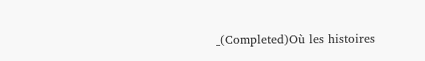_(Completed)Où les histoires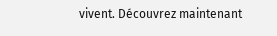vivent. Découvrez maintenant